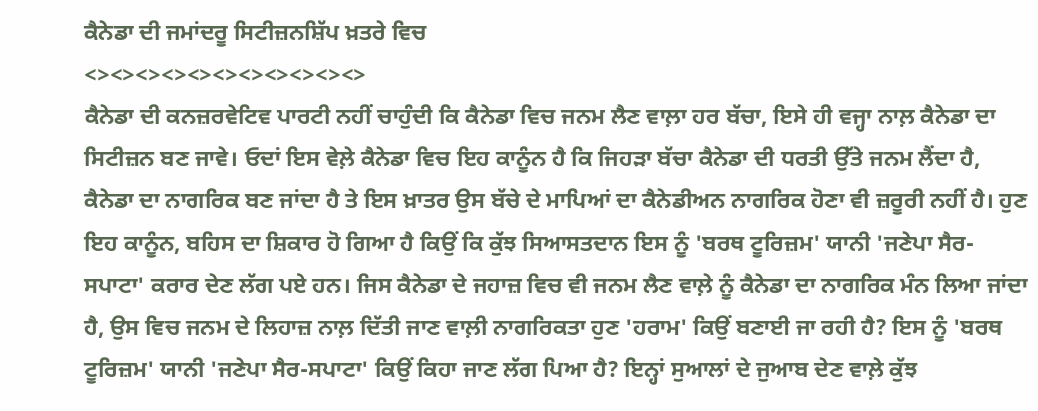ਕੈਨੇਡਾ ਦੀ ਜਮਾਂਦਰੂ ਸਿਟੀਜ਼ਨਸ਼ਿੱਪ ਖ਼ਤਰੇ ਵਿਚ
<><><><><><><><><><><>
ਕੈਨੇਡਾ ਦੀ ਕਨਜ਼ਰਵੇਟਿਵ ਪਾਰਟੀ ਨਹੀਂ ਚਾਹੁੰਦੀ ਕਿ ਕੈਨੇਡਾ ਵਿਚ ਜਨਮ ਲੈਣ ਵਾਲ਼ਾ ਹਰ ਬੱਚਾ, ਇਸੇ ਹੀ ਵਜ੍ਹਾ ਨਾਲ਼ ਕੈਨੇਡਾ ਦਾ ਸਿਟੀਜ਼ਨ ਬਣ ਜਾਵੇ। ਓਦਾਂ ਇਸ ਵੇਲ਼ੇ ਕੈਨੇਡਾ ਵਿਚ ਇਹ ਕਾਨੂੰਨ ਹੈ ਕਿ ਜਿਹੜਾ ਬੱਚਾ ਕੈਨੇਡਾ ਦੀ ਧਰਤੀ ਉੱਤੇ ਜਨਮ ਲੈਂਦਾ ਹੈ, ਕੈਨੇਡਾ ਦਾ ਨਾਗਰਿਕ ਬਣ ਜਾਂਦਾ ਹੈ ਤੇ ਇਸ ਖ਼ਾਤਰ ਉਸ ਬੱਚੇ ਦੇ ਮਾਪਿਆਂ ਦਾ ਕੈਨੇਡੀਅਨ ਨਾਗਰਿਕ ਹੋਣਾ ਵੀ ਜ਼ਰੂਰੀ ਨਹੀਂ ਹੈ। ਹੁਣ ਇਹ ਕਾਨੂੰਨ, ਬਹਿਸ ਦਾ ਸ਼ਿਕਾਰ ਹੋ ਗਿਆ ਹੈ ਕਿਉਂ ਕਿ ਕੁੱਝ ਸਿਆਸਤਦਾਨ ਇਸ ਨੂੰ 'ਬਰਥ ਟੂਰਿਜ਼ਮ' ਯਾਨੀ 'ਜਣੇਪਾ ਸੈਰ-ਸਪਾਟਾ' ਕਰਾਰ ਦੇਣ ਲੱਗ ਪਏ ਹਨ। ਜਿਸ ਕੈਨੇਡਾ ਦੇ ਜਹਾਜ਼ ਵਿਚ ਵੀ ਜਨਮ ਲੈਣ ਵਾਲ਼ੇ ਨੂੰ ਕੈਨੇਡਾ ਦਾ ਨਾਗਰਿਕ ਮੰਨ ਲਿਆ ਜਾਂਦਾ ਹੈ, ਉਸ ਵਿਚ ਜਨਮ ਦੇ ਲਿਹਾਜ਼ ਨਾਲ਼ ਦਿੱਤੀ ਜਾਣ ਵਾਲ਼ੀ ਨਾਗਰਿਕਤਾ ਹੁਣ 'ਹਰਾਮ' ਕਿਉਂ ਬਣਾਈ ਜਾ ਰਹੀ ਹੈ? ਇਸ ਨੂੰ 'ਬਰਥ ਟੂਰਿਜ਼ਮ' ਯਾਨੀ 'ਜਣੇਪਾ ਸੈਰ-ਸਪਾਟਾ' ਕਿਉਂ ਕਿਹਾ ਜਾਣ ਲੱਗ ਪਿਆ ਹੈ? ਇਨ੍ਹਾਂ ਸੁਆਲਾਂ ਦੇ ਜੁਆਬ ਦੇਣ ਵਾਲ਼ੇ ਕੁੱਝ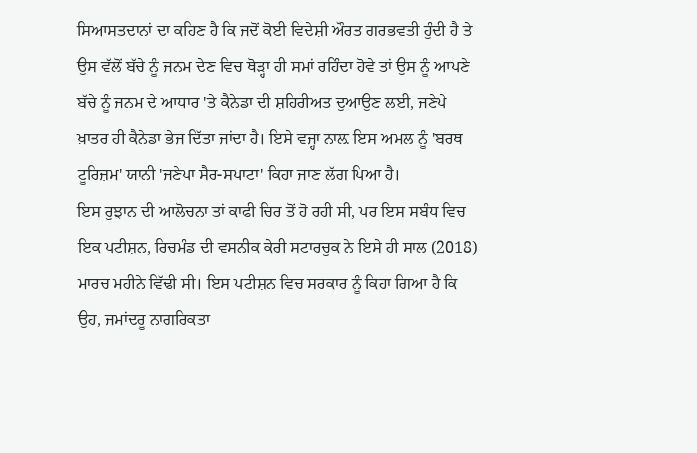ਸਿਆਸਤਦਾਨਾਂ ਦਾ ਕਹਿਣ ਹੈ ਕਿ ਜਦੋਂ ਕੋਈ ਵਿਦੇਸ਼ੀ ਔਰਤ ਗਰਭਵਤੀ ਹੁੰਦੀ ਹੈ ਤੇ ਉਸ ਵੱਲੋਂ ਬੱਚੇ ਨੂੰ ਜਨਮ ਦੇਣ ਵਿਚ ਥੋੜ੍ਹਾ ਹੀ ਸਮਾਂ ਰਹਿੰਦਾ ਹੋਵੇ ਤਾਂ ਉਸ ਨੂੰ ਆਪਣੇ ਬੱਚੇ ਨੂੰ ਜਨਮ ਦੇ ਆਧਾਰ 'ਤੇ ਕੈਨੇਡਾ ਦੀ ਸ਼ਹਿਰੀਅਤ ਦੁਆਉਣ ਲਈ, ਜਣੇਪੇ ਖ਼ਾਤਰ ਹੀ ਕੈਨੇਡਾ ਭੇਜ ਦਿੱਤਾ ਜਾਂਦਾ ਹੈ। ਇਸੇ ਵਜ੍ਹਾ ਨਾਲ਼ ਇਸ ਅਮਲ ਨੂੰ 'ਬਰਥ ਟੂਰਿਜ਼ਮ' ਯਾਨੀ 'ਜਣੇਪਾ ਸੈਰ-ਸਪਾਟਾ' ਕਿਹਾ ਜਾਣ ਲੱਗ ਪਿਆ ਹੈ।
ਇਸ ਰੁਝਾਨ ਦੀ ਆਲੋਚਨਾ ਤਾਂ ਕਾਫੀ ਚਿਰ ਤੋਂ ਹੋ ਰਹੀ ਸੀ, ਪਰ ਇਸ ਸਬੰਧ ਵਿਚ ਇਕ ਪਟੀਸ਼ਨ, ਰਿਚਮੰਡ ਦੀ ਵਸਨੀਕ ਕੇਰੀ ਸਟਾਰਚੁਕ ਨੇ ਇਸੇ ਹੀ ਸਾਲ (2018) ਮਾਰਚ ਮਹੀਨੇ ਵਿੱਢੀ ਸੀ। ਇਸ ਪਟੀਸ਼ਨ ਵਿਚ ਸਰਕਾਰ ਨੂੰ ਕਿਹਾ ਗਿਆ ਹੈ ਕਿ ਉਹ, ਜਮਾਂਦਰੂ ਨਾਗਰਿਕਤਾ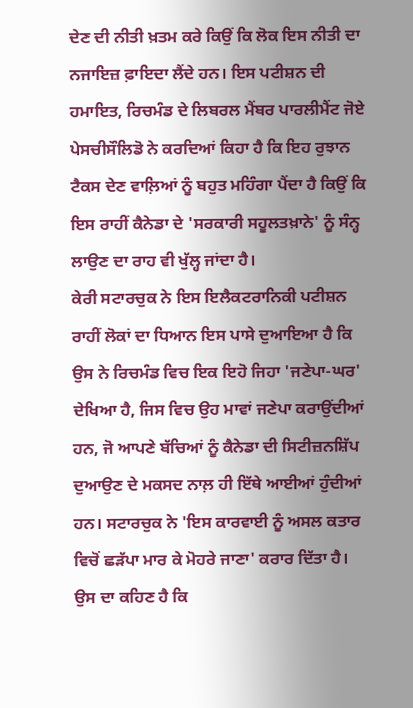ਦੇਣ ਦੀ ਨੀਤੀ ਖ਼ਤਮ ਕਰੇ ਕਿਉਂ ਕਿ ਲੋਕ ਇਸ ਨੀਤੀ ਦਾ ਨਜਾਇਜ਼ ਫ਼ਾਇਦਾ ਲੈਂਦੇ ਹਨ। ਇਸ ਪਟੀਸ਼ਨ ਦੀ ਹਮਾਇਤ, ਰਿਚਮੰਡ ਦੇ ਲਿਬਰਲ ਮੈਂਬਰ ਪਾਰਲੀਮੈਂਟ ਜੋਏ ਪੇਸਚੀਸੌਲਿਡੋ ਨੇ ਕਰਦਿਆਂ ਕਿਹਾ ਹੈ ਕਿ ਇਹ ਰੁਝਾਨ ਟੈਕਸ ਦੇਣ ਵਾਲ਼ਿਆਂ ਨੂੰ ਬਹੁਤ ਮਹਿੰਗਾ ਪੈਂਦਾ ਹੈ ਕਿਉਂ ਕਿ ਇਸ ਰਾਹੀਂ ਕੈਨੇਡਾ ਦੇ 'ਸਰਕਾਰੀ ਸਹੂਲਤਖ਼ਾਨੇ' ਨੂੰ ਸੰਨ੍ਹ ਲਾਉਣ ਦਾ ਰਾਹ ਵੀ ਖੁੱਲ੍ਹ ਜਾਂਦਾ ਹੈ।
ਕੇਰੀ ਸਟਾਰਚੁਕ ਨੇ ਇਸ ਇਲੈਕਟਰਾਨਿਕੀ ਪਟੀਸ਼ਨ ਰਾਹੀਂ ਲੋਕਾਂ ਦਾ ਧਿਆਨ ਇਸ ਪਾਸੇ ਦੁਆਇਆ ਹੈ ਕਿ ਉਸ ਨੇ ਰਿਚਮੰਡ ਵਿਚ ਇਕ ਇਹੋ ਜਿਹਾ 'ਜਣੇਪਾ-ਘਰ' ਦੇਖਿਆ ਹੈ, ਜਿਸ ਵਿਚ ਉਹ ਮਾਵਾਂ ਜਣੇਪਾ ਕਰਾਉਂਦੀਆਂ ਹਨ, ਜੋ ਆਪਣੇ ਬੱਚਿਆਂ ਨੂੰ ਕੈਨੇਡਾ ਦੀ ਸਿਟੀਜ਼ਨਸ਼ਿੱਪ ਦੁਆਉਣ ਦੇ ਮਕਸਦ ਨਾਲ਼ ਹੀ ਇੱਥੇ ਆਈਆਂ ਹੁੰਦੀਆਂ ਹਨ। ਸਟਾਰਚੁਕ ਨੇ 'ਇਸ ਕਾਰਵਾਈ ਨੂੰ ਅਸਲ ਕਤਾਰ ਵਿਚੋਂ ਛੜੱਪਾ ਮਾਰ ਕੇ ਮੋਹਰੇ ਜਾਣਾ' ਕਰਾਰ ਦਿੱਤਾ ਹੈ। ਉਸ ਦਾ ਕਹਿਣ ਹੈ ਕਿ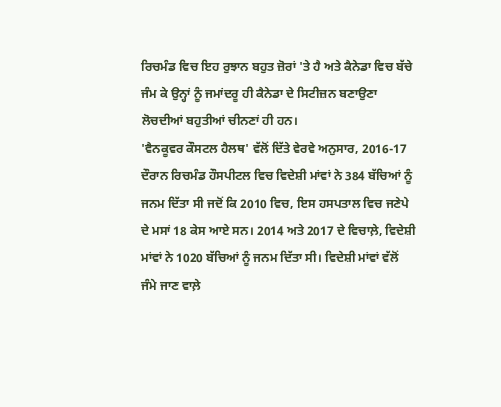ਰਿਚਮੰਡ ਵਿਚ ਇਹ ਰੁਝਾਨ ਬਹੁਤ ਜ਼ੋਰਾਂ 'ਤੇ ਹੈ ਅਤੇ ਕੈਨੇਡਾ ਵਿਚ ਬੱਚੇ ਜੰਮ ਕੇ ਉਨ੍ਹਾਂ ਨੂੰ ਜਮਾਂਦਰੂ ਹੀ ਕੈਨੇਡਾ ਦੇ ਸਿਟੀਜ਼ਨ ਬਣਾਉਣਾ ਲੋਚਦੀਆਂ ਬਹੁਤੀਆਂ ਚੀਨਣਾਂ ਹੀ ਹਨ।
'ਵੈਨਕੂਵਰ ਕੌਸਟਲ ਹੈਲਥ' ਵੱਲੋਂ ਦਿੱਤੇ ਵੇਰਵੇ ਅਨੁਸਾਰ, 2016-17 ਦੌਰਾਨ ਰਿਚਮੰਡ ਹੌਸਪੀਟਲ ਵਿਚ ਵਿਦੇਸ਼ੀ ਮਾਂਵਾਂ ਨੇ 384 ਬੱਚਿਆਂ ਨੂੰ ਜਨਮ ਦਿੱਤਾ ਸੀ ਜਦੋਂ ਕਿ 2010 ਵਿਚ, ਇਸ ਹਸਪਤਾਲ ਵਿਚ ਜਣੇਪੇ ਦੇ ਮਸਾਂ 18 ਕੇਸ ਆਏ ਸਨ। 2014 ਅਤੇ 2017 ਦੇ ਵਿਚਾਲ਼ੇ, ਵਿਦੇਸ਼ੀ ਮਾਂਵਾਂ ਨੇ 1020 ਬੱਚਿਆਂ ਨੂੰ ਜਨਮ ਦਿੱਤਾ ਸੀ। ਵਿਦੇਸ਼ੀ ਮਾਂਵਾਂ ਵੱਲੋਂ ਜੰਮੇ ਜਾਣ ਵਾਲ਼ੇ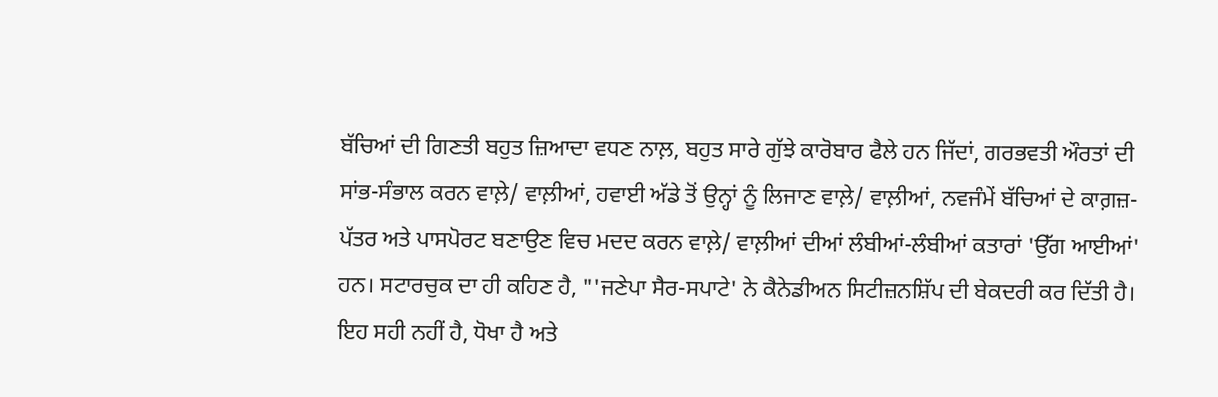ਬੱਚਿਆਂ ਦੀ ਗਿਣਤੀ ਬਹੁਤ ਜ਼ਿਆਦਾ ਵਧਣ ਨਾਲ਼, ਬਹੁਤ ਸਾਰੇ ਗੁੱਝੇ ਕਾਰੋਬਾਰ ਫੈਲੇ ਹਨ ਜਿੱਦਾਂ, ਗਰਭਵਤੀ ਔਰਤਾਂ ਦੀ ਸਾਂਭ-ਸੰਭਾਲ ਕਰਨ ਵਾਲ਼ੇ/ ਵਾਲ਼ੀਆਂ, ਹਵਾਈ ਅੱਡੇ ਤੋਂ ਉਨ੍ਹਾਂ ਨੂੰ ਲਿਜਾਣ ਵਾਲ਼ੇ/ ਵਾਲ਼ੀਆਂ, ਨਵਜੰਮੇਂ ਬੱਚਿਆਂ ਦੇ ਕਾਗ਼ਜ਼-ਪੱਤਰ ਅਤੇ ਪਾਸਪੋਰਟ ਬਣਾਉਣ ਵਿਚ ਮਦਦ ਕਰਨ ਵਾਲ਼ੇ/ ਵਾਲ਼ੀਆਂ ਦੀਆਂ ਲੰਬੀਆਂ-ਲੰਬੀਆਂ ਕਤਾਰਾਂ 'ਉੱਗ ਆਈਆਂ' ਹਨ। ਸਟਾਰਚੁਕ ਦਾ ਹੀ ਕਹਿਣ ਹੈ, "'ਜਣੇਪਾ ਸੈਰ-ਸਪਾਟੇ' ਨੇ ਕੈਨੇਡੀਅਨ ਸਿਟੀਜ਼ਨਸ਼ਿੱਪ ਦੀ ਬੇਕਦਰੀ ਕਰ ਦਿੱਤੀ ਹੈ। ਇਹ ਸਹੀ ਨਹੀਂ ਹੈ, ਧੋਖਾ ਹੈ ਅਤੇ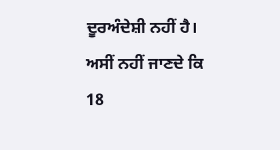ਦੂਰਅੰਦੇਸ਼ੀ ਨਹੀਂ ਹੈ। ਅਸੀਂ ਨਹੀਂ ਜਾਣਦੇ ਕਿ 18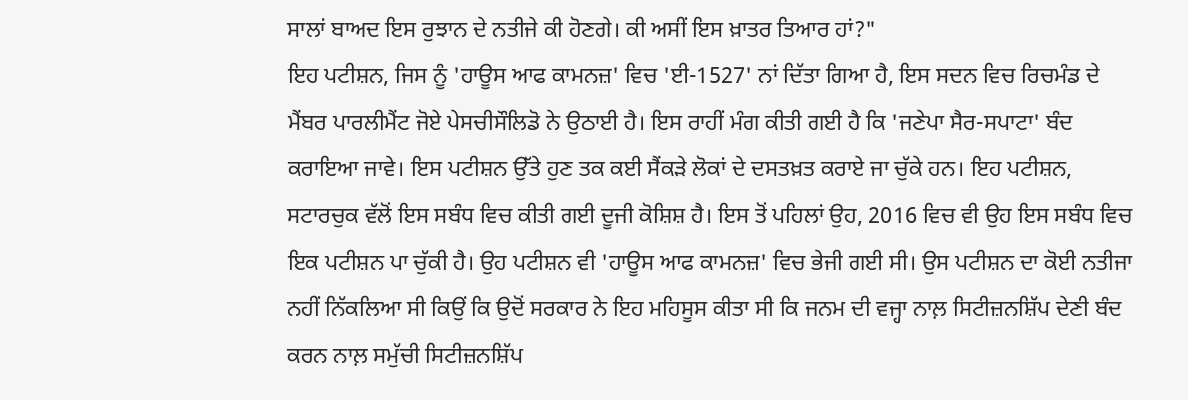ਸਾਲਾਂ ਬਾਅਦ ਇਸ ਰੁਝਾਨ ਦੇ ਨਤੀਜੇ ਕੀ ਹੋਣਗੇ। ਕੀ ਅਸੀਂ ਇਸ ਖ਼ਾਤਰ ਤਿਆਰ ਹਾਂ?"
ਇਹ ਪਟੀਸ਼ਨ, ਜਿਸ ਨੂੰ 'ਹਾਊਸ ਆਫ ਕਾਮਨਜ਼' ਵਿਚ 'ਈ-1527' ਨਾਂ ਦਿੱਤਾ ਗਿਆ ਹੈ, ਇਸ ਸਦਨ ਵਿਚ ਰਿਚਮੰਡ ਦੇ ਮੈਂਬਰ ਪਾਰਲੀਮੈਂਟ ਜੋਏ ਪੇਸਚੀਸੌਲਿਡੋ ਨੇ ਉਠਾਈ ਹੈ। ਇਸ ਰਾਹੀਂ ਮੰਗ ਕੀਤੀ ਗਈ ਹੈ ਕਿ 'ਜਣੇਪਾ ਸੈਰ-ਸਪਾਟਾ' ਬੰਦ ਕਰਾਇਆ ਜਾਵੇ। ਇਸ ਪਟੀਸ਼ਨ ਉੱਤੇ ਹੁਣ ਤਕ ਕਈ ਸੈਂਕੜੇ ਲੋਕਾਂ ਦੇ ਦਸਤਖ਼ਤ ਕਰਾਏ ਜਾ ਚੁੱਕੇ ਹਨ। ਇਹ ਪਟੀਸ਼ਨ, ਸਟਾਰਚੁਕ ਵੱਲੋਂ ਇਸ ਸਬੰਧ ਵਿਚ ਕੀਤੀ ਗਈ ਦੂਜੀ ਕੋਸ਼ਿਸ਼ ਹੈ। ਇਸ ਤੋਂ ਪਹਿਲਾਂ ਉਹ, 2016 ਵਿਚ ਵੀ ਉਹ ਇਸ ਸਬੰਧ ਵਿਚ ਇਕ ਪਟੀਸ਼ਨ ਪਾ ਚੁੱਕੀ ਹੈ। ਉਹ ਪਟੀਸ਼ਨ ਵੀ 'ਹਾਊਸ ਆਫ ਕਾਮਨਜ਼' ਵਿਚ ਭੇਜੀ ਗਈ ਸੀ। ਉਸ ਪਟੀਸ਼ਨ ਦਾ ਕੋਈ ਨਤੀਜਾ ਨਹੀਂ ਨਿੱਕਲਿਆ ਸੀ ਕਿਉਂ ਕਿ ਉਦੋਂ ਸਰਕਾਰ ਨੇ ਇਹ ਮਹਿਸੂਸ ਕੀਤਾ ਸੀ ਕਿ ਜਨਮ ਦੀ ਵਜ੍ਹਾ ਨਾਲ਼ ਸਿਟੀਜ਼ਨਸ਼ਿੱਪ ਦੇਣੀ ਬੰਦ ਕਰਨ ਨਾਲ਼ ਸਮੁੱਚੀ ਸਿਟੀਜ਼ਨਸ਼ਿੱਪ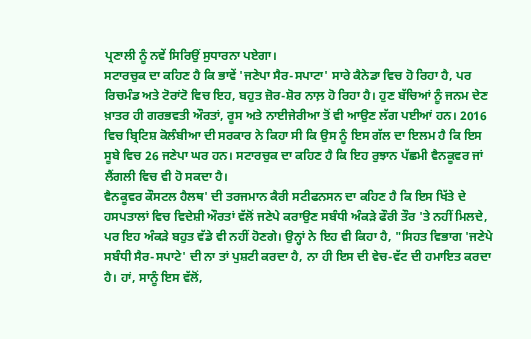ਪ੍ਰਣਾਲੀ ਨੂੰ ਨਵੇਂ ਸਿਰਿਉਂ ਸੁਧਾਰਨਾ ਪਏਗਾ।
ਸਟਾਰਚੁਕ ਦਾ ਕਹਿਣ ਹੈ ਕਿ ਭਾਵੇਂ 'ਜਣੇਪਾ ਸੈਰ-ਸਪਾਟਾ' ਸਾਰੇ ਕੈਨੇਡਾ ਵਿਚ ਹੋ ਰਿਹਾ ਹੈ, ਪਰ ਰਿਚਮੰਡ ਅਤੇ ਟੋਰਾਂਟੋ ਵਿਚ ਇਹ, ਬਹੁਤ ਜ਼ੋਰ-ਸ਼ੋਰ ਨਾਲ਼ ਹੋ ਰਿਹਾ ਹੈ। ਹੁਣ ਬੱਚਿਆਂ ਨੂੰ ਜਨਮ ਦੇਣ ਖ਼ਾਤਰ ਹੀ ਗਰਭਵਤੀ ਔਰਤਾਂ, ਰੂਸ ਅਤੇ ਨਾਈਜੇਰੀਆ ਤੋਂ ਵੀ ਆਉਣ ਲੱਗ ਪਈਆਂ ਹਨ। 2016 ਵਿਚ ਬ੍ਰਿਟਿਸ਼ ਕੋਲੰਬੀਆ ਦੀ ਸਰਕਾਰ ਨੇ ਕਿਹਾ ਸੀ ਕਿ ਉਸ ਨੂੰ ਇਸ ਗੱਲ ਦਾ ਇਲਮ ਹੈ ਕਿ ਇਸ ਸੂਬੇ ਵਿਚ 26 ਜਣੇਪਾ ਘਰ ਹਨ। ਸਟਾਰਚੁਕ ਦਾ ਕਹਿਣ ਹੈ ਕਿ ਇਹ ਰੁਝਾਨ ਪੱਛਮੀ ਵੈਨਕੂਵਰ ਜਾਂ ਲੈਂਗਲੀ ਵਿਚ ਵੀ ਹੋ ਸਕਦਾ ਹੈ।
ਵੈਨਕੂਵਰ ਕੌਸਟਲ ਹੈਲਥ' ਦੀ ਤਰਜਮਾਨ ਕੈਰੀ ਸਟੀਫਨਸਨ ਦਾ ਕਹਿਣ ਹੈ ਕਿ ਇਸ ਖਿੱਤੇ ਦੇ ਹਸਪਤਾਲਾਂ ਵਿਚ ਵਿਦੇਸ਼ੀ ਔਰਤਾਂ ਵੱਲੋਂ ਜਣੇਪੇ ਕਰਾਉਣ ਸਬੰਧੀ ਅੰਕੜੇ ਫੌਰੀ ਤੌਰ 'ਤੇ ਨਹੀਂ ਮਿਲਦੇ, ਪਰ ਇਹ ਅੰਕੜੇ ਬਹੁਤ ਵੱਡੇ ਵੀ ਨਹੀਂ ਹੋਣਗੇ। ਉਨ੍ਹਾਂ ਨੇ ਇਹ ਵੀ ਕਿਹਾ ਹੈ, "ਸਿਹਤ ਵਿਭਾਗ 'ਜਣੇਪੇ ਸਬੰਧੀ ਸੈਰ-ਸਪਾਟੇ' ਦੀ ਨਾ ਤਾਂ ਪੁਸ਼ਟੀ ਕਰਦਾ ਹੈ, ਨਾ ਹੀ ਇਸ ਦੀ ਵੇਚ-ਵੱਟ ਦੀ ਹਮਾਇਤ ਕਰਦਾ ਹੈ। ਹਾਂ, ਸਾਨੂੰ ਇਸ ਵੱਲੋਂ,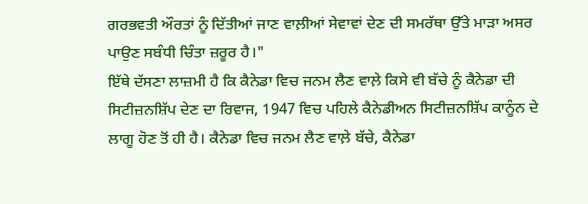ਗਰਭਵਤੀ ਔਰਤਾਂ ਨੂੰ ਦਿੱਤੀਆਂ ਜਾਣ ਵਾਲ਼ੀਆਂ ਸੇਵਾਵਾਂ ਦੇਣ ਦੀ ਸਮਰੱਥਾ ਉੱਤੇ ਮਾੜਾ ਅਸਰ ਪਾਉਣ ਸਬੰਧੀ ਚਿੰਤਾ ਜ਼ਰੂਰ ਹੈ।"
ਇੱਥੇ ਦੱਸਣਾ ਲਾਜ਼ਮੀ ਹੈ ਕਿ ਕੈਨੇਡਾ ਵਿਚ ਜਨਮ ਲੈਣ ਵਾਲ਼ੇ ਕਿਸੇ ਵੀ ਬੱਚੇ ਨੂੰ ਕੈਨੇਡਾ ਦੀ ਸਿਟੀਜ਼ਨਸ਼ਿੱਪ ਦੇਣ ਦਾ ਰਿਵਾਜ, 1947 ਵਿਚ ਪਹਿਲੇ ਕੈਨੇਡੀਅਨ ਸਿਟੀਜ਼ਨਸ਼ਿੱਪ ਕਾਨੂੰਨ ਦੇ ਲਾਗੂ ਹੋਣ ਤੋਂ ਹੀ ਹੈ। ਕੈਨੇਡਾ ਵਿਚ ਜਨਮ ਲੈਣ ਵਾਲ਼ੇ ਬੱਚੇ, ਕੈਨੇਡਾ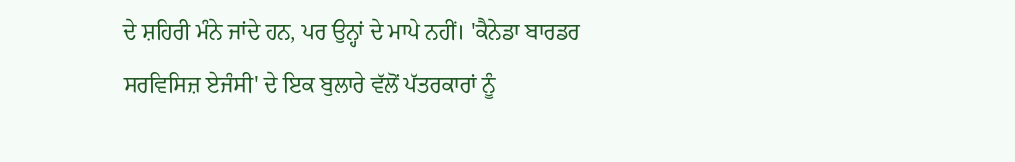ਦੇ ਸ਼ਹਿਰੀ ਮੰਨੇ ਜਾਂਦੇ ਹਨ, ਪਰ ਉਨ੍ਹਾਂ ਦੇ ਮਾਪੇ ਨਹੀਂ। 'ਕੈਨੇਡਾ ਬਾਰਡਰ ਸਰਵਿਸਿਜ਼ ਏਜੰਸੀ' ਦੇ ਇਕ ਬੁਲਾਰੇ ਵੱਲੋਂ ਪੱਤਰਕਾਰਾਂ ਨੂੰ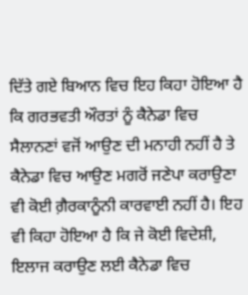ਦਿੱਤੇ ਗਏ ਬਿਆਨ ਵਿਚ ਇਹ ਕਿਹਾ ਹੋਇਆ ਹੈ ਕਿ ਗਰਭਵਤੀ ਔਰਤਾਂ ਨੂੰ ਕੈਨੇਡਾ ਵਿਚ ਸੈਲਾਨਣਾਂ ਵਜੋਂ ਆਉਣ ਦੀ ਮਨਾਹੀ ਨਹੀਂ ਹੈ ਤੇ ਕੈਨੇਡਾ ਵਿਚ ਆਉਣ ਮਗਰੋਂ ਜਣੇਪਾ ਕਰਾਉਣਾ ਵੀ ਕੋਈ ਗ਼ੈਰਕਾਨੂੰਨੀ ਕਾਰਵਾਈ ਨਹੀਂ ਹੈ। ਇਹ ਵੀ ਕਿਹਾ ਹੋਇਆ ਹੈ ਕਿ ਜੇ ਕੋਈ ਵਿਦੇਸ਼ੀ, ਇਲਾਜ ਕਰਾਉਣ ਲਈ ਕੈਨੇਡਾ ਵਿਚ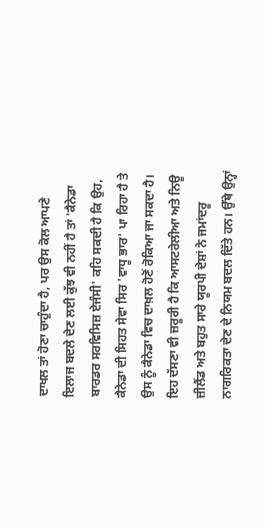ਦਾਖਲ ਤਾਂ ਹੋਣਾ ਚਾਹੁੰਦਾ ਹੈ, ਪਰ ਉਸ ਕੋਲ ਆਪਣੇ ਇਲਾਜ ਬਦਲੇ ਦੇਣ ਲਈ ਕੁੱਝ ਵੀ ਨਹੀਂ ਹੈ ਤਾਂ 'ਕੈਨੇਡਾ ਬਾਰਡਰ ਸਰਵਿਸਿਜ਼ ਏਜੰਸੀ' ਕਹਿ ਸਕਦੀ ਹੈ ਕਿ ਉਹ, ਕੈਨੇਡਾ ਦੀ ਸਿਹਤ ਸੇਵਾ ਸਿਰ 'ਵਾਧੂ ਭਾਰ' ਪਾ ਰਿਹਾ ਹੈ ਤੇ ਉਸ ਨੂੰ ਕੈਨੇਡਾ ਵਿਚ ਦਾਖ਼ਲ ਹੋਣੋਂ ਰੋਕਿਆ ਜਾ ਸਕਦਾ ਹੈ।
ਇਹ ਦੱਸਣਾ ਵੀ ਜ਼ਰੂਰੀ ਹੈ ਕਿ ਆਸਟਰੇਲੀਆ ਅਤੇ ਨਿਊ ਜ਼ੀਲੈਂਡ ਅਤੇ ਬਹੁਤ ਸਾਰੇ ਯੂਰਪੀ ਦੇਸ਼ਾਂ ਨੇ ਜਮਾਂਦਰੂ ਨਾਗਰਿਕਤਾ ਦੇਣ ਦੇ ਨਿਯਮ ਬਦਲ ਦਿੱਤੇ ਹਨ। ਉੱਥੇ ਉਨ੍ਹਾਂ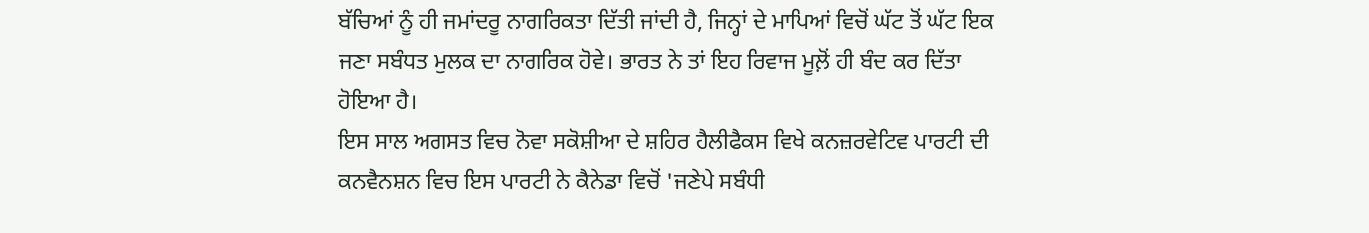ਬੱਚਿਆਂ ਨੂੰ ਹੀ ਜਮਾਂਦਰੂ ਨਾਗਰਿਕਤਾ ਦਿੱਤੀ ਜਾਂਦੀ ਹੈ, ਜਿਨ੍ਹਾਂ ਦੇ ਮਾਪਿਆਂ ਵਿਚੋਂ ਘੱਟ ਤੋਂ ਘੱਟ ਇਕ ਜਣਾ ਸਬੰਧਤ ਮੁਲਕ ਦਾ ਨਾਗਰਿਕ ਹੋਵੇ। ਭਾਰਤ ਨੇ ਤਾਂ ਇਹ ਰਿਵਾਜ ਮੂਲ਼ੋਂ ਹੀ ਬੰਦ ਕਰ ਦਿੱਤਾ ਹੋਇਆ ਹੈ।
ਇਸ ਸਾਲ ਅਗਸਤ ਵਿਚ ਨੋਵਾ ਸਕੋਸ਼ੀਆ ਦੇ ਸ਼ਹਿਰ ਹੈਲੀਫੈਕਸ ਵਿਖੇ ਕਨਜ਼ਰਵੇਟਿਵ ਪਾਰਟੀ ਦੀ ਕਨਵੈਨਸ਼ਨ ਵਿਚ ਇਸ ਪਾਰਟੀ ਨੇ ਕੈਨੇਡਾ ਵਿਚੋਂ 'ਜਣੇਪੇ ਸਬੰਧੀ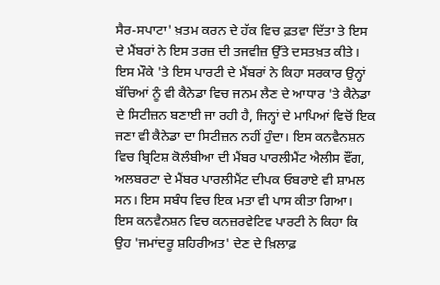ਸੈਰ-ਸਪਾਟਾ' ਖ਼ਤਮ ਕਰਨ ਦੇ ਹੱਕ ਵਿਚ ਫ਼ਤਵਾ ਦਿੱਤਾ ਤੇ ਇਸ ਦੇ ਮੈਂਬਰਾਂ ਨੇ ਇਸ ਤਰਜ਼ ਦੀ ਤਜਵੀਜ਼ ਉੱਤੇ ਦਸਤਖ਼ਤ ਕੀਤੇ। ਇਸ ਮੌਕੇ 'ਤੇ ਇਸ ਪਾਰਟੀ ਦੇ ਮੈਂਬਰਾਂ ਨੇ ਕਿਹਾ ਸਰਕਾਰ ਉਨ੍ਹਾਂ ਬੱਚਿਆਂ ਨੂੰ ਵੀ ਕੈਨੇਡਾ ਵਿਚ ਜਨਮ ਲੈਣ ਦੇ ਆਧਾਰ 'ਤੇ ਕੈਨੇਡਾ ਦੇ ਸਿਟੀਜ਼ਨ ਬਣਾਈ ਜਾ ਰਹੀ ਹੈ, ਜਿਨ੍ਹਾਂ ਦੇ ਮਾਪਿਆਂ ਵਿਚੋਂ ਇਕ ਜਣਾ ਵੀ ਕੈਨੇਡਾ ਦਾ ਸਿਟੀਜ਼ਨ ਨਹੀਂ ਹੁੰਦਾ। ਇਸ ਕਨਵੈਨਸ਼ਨ ਵਿਚ ਬ੍ਰਿਟਿਸ਼ ਕੋਲੰਬੀਆ ਦੀ ਮੈਂਬਰ ਪਾਰਲੀਮੈਂਟ ਐਲੀਸ ਵੌਂਗ, ਅਲਬਰਟਾ ਦੇ ਮੈਂਬਰ ਪਾਰਲੀਮੈਂਟ ਦੀਪਕ ਓਬਰਾਏ ਵੀ ਸ਼ਾਮਲ ਸਨ। ਇਸ ਸਬੰਧ ਵਿਚ ਇਕ ਮਤਾ ਵੀ ਪਾਸ ਕੀਤਾ ਗਿਆ।
ਇਸ ਕਨਵੈਨਸ਼ਨ ਵਿਚ ਕਨਜ਼ਰਵੇਟਿਵ ਪਾਰਟੀ ਨੇ ਕਿਹਾ ਕਿ ਉਹ 'ਜਮਾਂਦਰੂ ਸ਼ਹਿਰੀਅਤ' ਦੇਣ ਦੇ ਖ਼ਿਲਾਫ਼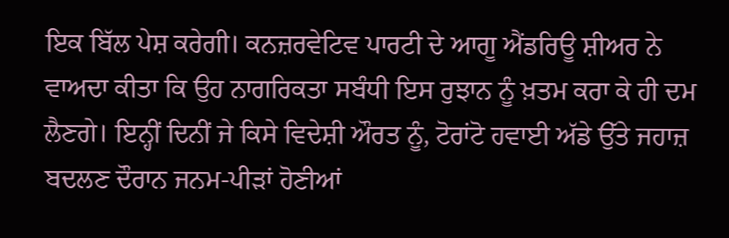ਇਕ ਬਿੱਲ ਪੇਸ਼ ਕਰੇਗੀ। ਕਨਜ਼ਰਵੇਟਿਵ ਪਾਰਟੀ ਦੇ ਆਗੂ ਐਂਡਰਿਊ ਸ਼ੀਅਰ ਨੇ ਵਾਅਦਾ ਕੀਤਾ ਕਿ ਉਹ ਨਾਗਰਿਕਤਾ ਸਬੰਧੀ ਇਸ ਰੁਝਾਨ ਨੂੰ ਖ਼ਤਮ ਕਰਾ ਕੇ ਹੀ ਦਮ ਲੈਣਗੇ। ਇਨ੍ਹੀਂ ਦਿਨੀਂ ਜੇ ਕਿਸੇ ਵਿਦੇਸ਼ੀ ਔਰਤ ਨੂੰ, ਟੋਰਾਂਟੋ ਹਵਾਈ ਅੱਡੇ ਉੱਤੇ ਜਹਾਜ਼ ਬਦਲਣ ਦੌਰਾਨ ਜਨਮ-ਪੀੜਾਂ ਹੋਣੀਆਂ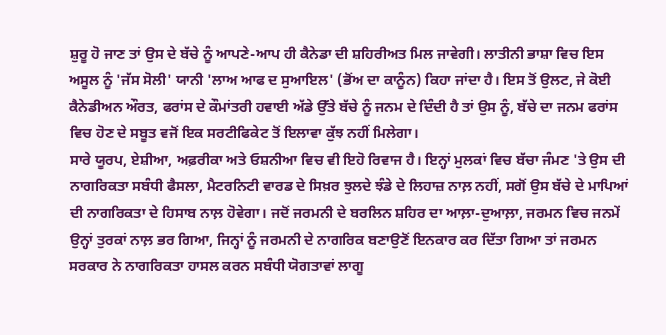ਸ਼ੁਰੂ ਹੋ ਜਾਣ ਤਾਂ ਉਸ ਦੇ ਬੱਚੇ ਨੂੰ ਆਪਣੇ-ਆਪ ਹੀ ਕੈਨੇਡਾ ਦੀ ਸ਼ਹਿਰੀਅਤ ਮਿਲ ਜਾਵੇਗੀ। ਲਾਤੀਨੀ ਭਾਸ਼ਾ ਵਿਚ ਇਸ ਅਸੂਲ ਨੂੰ 'ਜੱਸ ਸੋਲੀ' ਯਾਨੀ 'ਲਾਅ ਆਫ ਦ ਸੁਆਇਲ' (ਭੋਂਅ ਦਾ ਕਾਨੂੰਨ) ਕਿਹਾ ਜਾਂਦਾ ਹੈ। ਇਸ ਤੋਂ ਉਲਟ, ਜੇ ਕੋਈ ਕੈਨੇਡੀਅਨ ਔਰਤ, ਫਰਾਂਸ ਦੇ ਕੌਮਾਂਤਰੀ ਹਵਾਈ ਅੱਡੇ ਉੱਤੇ ਬੱਚੇ ਨੂੰ ਜਨਮ ਦੇ ਦਿੰਦੀ ਹੈ ਤਾਂ ਉਸ ਨੂੰ, ਬੱਚੇ ਦਾ ਜਨਮ ਫਰਾਂਸ ਵਿਚ ਹੋਣ ਦੇ ਸਬੂਤ ਵਜੋਂ ਇਕ ਸਰਟੀਫਿਕੇਟ ਤੋਂ ਇਲਾਵਾ ਕੁੱਝ ਨਹੀਂ ਮਿਲੇਗਾ।
ਸਾਰੇ ਯੂਰਪ, ਏਸ਼ੀਆ, ਅਫ਼ਰੀਕਾ ਅਤੇ ਓਸ਼ਨੀਆ ਵਿਚ ਵੀ ਇਹੋ ਰਿਵਾਜ ਹੈ। ਇਨ੍ਹਾਂ ਮੁਲਕਾਂ ਵਿਚ ਬੱਚਾ ਜੰਮਣ 'ਤੇ ਉਸ ਦੀ ਨਾਗਰਿਕਤਾ ਸਬੰਧੀ ਫੈਸਲਾ, ਮੈਟਰਨਿਟੀ ਵਾਰਡ ਦੇ ਸਿਖ਼ਰ ਝੁਲਦੇ ਝੰਡੇ ਦੇ ਲਿਹਾਜ਼ ਨਾਲ਼ ਨਹੀਂ, ਸਗੋਂ ਉਸ ਬੱਚੇ ਦੇ ਮਾਪਿਆਂ ਦੀ ਨਾਗਰਿਕਤਾ ਦੇ ਹਿਸਾਬ ਨਾਲ਼ ਹੋਵੇਗਾ। ਜਦੋਂ ਜਰਮਨੀ ਦੇ ਬਰਲਿਨ ਸ਼ਹਿਰ ਦਾ ਆਲ਼ਾ-ਦੁਆਲ਼ਾ, ਜਰਮਨ ਵਿਚ ਜਨਮੇਂ ਉਨ੍ਹਾਂ ਤੁਰਕਾਂ ਨਾਲ਼ ਭਰ ਗਿਆ, ਜਿਨ੍ਹਾਂ ਨੂੰ ਜਰਮਨੀ ਦੇ ਨਾਗਰਿਕ ਬਣਾਉਣੋਂ ਇਨਕਾਰ ਕਰ ਦਿੱਤਾ ਗਿਆ ਤਾਂ ਜਰਮਨ ਸਰਕਾਰ ਨੇ ਨਾਗਰਿਕਤਾ ਹਾਸਲ ਕਰਨ ਸਬੰਧੀ ਯੋਗਤਾਵਾਂ ਲਾਗੂ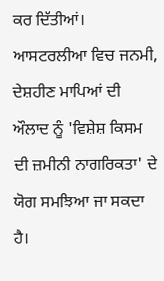ਕਰ ਦਿੱਤੀਆਂ। ਆਸਟਰਲੀਆ ਵਿਚ ਜਨਮੀ, ਦੇਸ਼ਹੀਣ ਮਾਪਿਆਂ ਦੀ ਔਲਾਦ ਨੂੰ 'ਵਿਸ਼ੇਸ਼ ਕਿਸਮ ਦੀ ਜ਼ਮੀਨੀ ਨਾਗਰਿਕਤਾ' ਦੇ ਯੋਗ ਸਮਝਿਆ ਜਾ ਸਕਦਾ ਹੈ।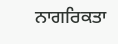ਨਾਗਰਿਕਤਾ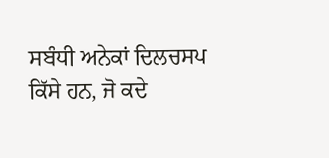ਸਬੰਧੀ ਅਨੇਕਾਂ ਦਿਲਚਸਪ ਕਿੱਸੇ ਹਨ, ਜੋ ਕਦੇ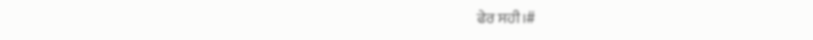ਫੇਰ ਸਹੀ।#